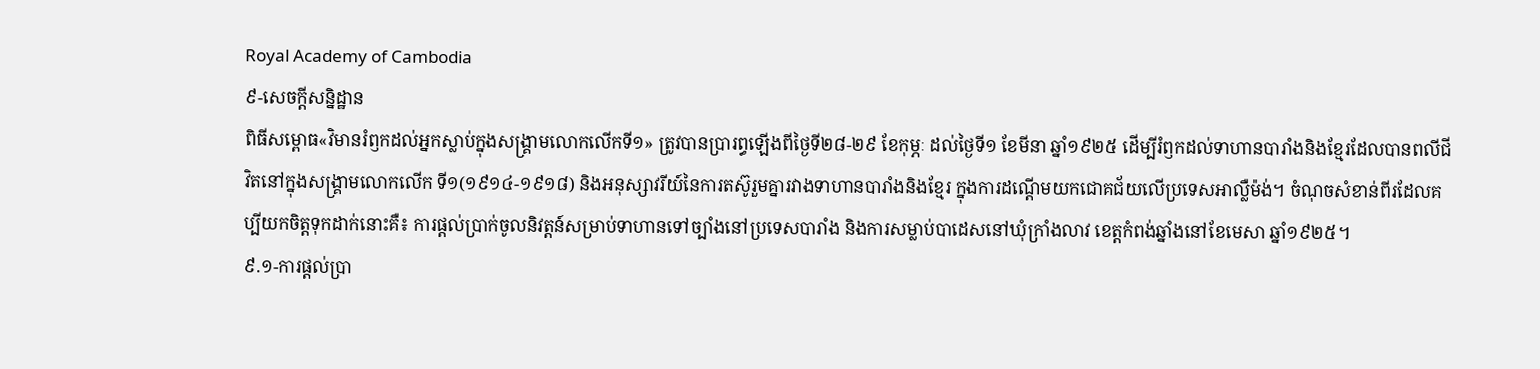Royal Academy of Cambodia
៩-សេចក្តីសន្និដ្ឋាន
ពិធីសម្ពោធ«វិមានរំឭកដល់អ្នកស្លាប់ក្នុងសង្គ្រាមលោកលើកទី១» ត្រូវបានប្រារព្ធឡើងពីថ្ងៃទី២៨-២៩ ខែកុម្ភៈ ដល់ថ្ងៃទី១ ខែមីនា ឆ្នាំ១៩២៥ ដើម្បីរំឭកដល់ទាហានបារាំងនិងខ្មែរដែលបានពលីជីវិតនៅក្នុងសង្គ្រាមលោកលើក ទី១(១៩១៤-១៩១៨) និងអនុស្សាវរីយ៍នៃការតស៊ូរួមគ្នារវាងទាហានបារាំងនិងខ្មែរ ក្នុងការដណ្តើមយកជោគជ័យលើប្រទេសអាល្លឺម៉ង់។ ចំណុចសំខាន់ពីរដែលគប្បីយកចិត្តទុកដាក់នោះគឺ៖ ការផ្តល់ប្រាក់ចូលនិវត្តន៍សម្រាប់ទាហានទៅច្បាំងនៅប្រទេសបារាំង និងការសម្លាប់បាដេសនៅឃុំក្រាំងលាវ ខេត្តកំពង់ឆ្នាំងនៅខែមេសា ឆ្នាំ១៩២៥។
៩.១-ការផ្តល់ប្រា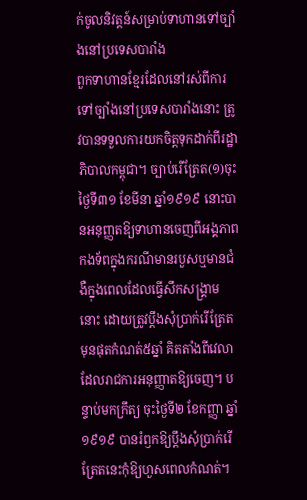ក់ចូលនិវត្តន៍សម្រាប់ទាហានទៅច្បាំងនៅប្រទេសបារាំង
ពួកទាហានខ្មែរដែលនៅរស់ពីការទៅច្បាំងនៅប្រទេសបារាំងនោះ ត្រូវបានទទួលការយកចិត្តទុកដាក់ពីរដ្ឋាភិបាលកម្ពុជា។ ច្បាប់រើត្រែត(១)ចុះថ្ងៃទី៣១ ខែមីនា ឆ្នាំ១៩១៩ នោះបានអនុញ្ញតឱ្យទាហានចេញពីអង្គភាពកងទ័ពក្នុងករណីមានរបួសឬមានជំងឺក្នុងពេលដែលធ្វើសឹកសង្គ្រាមនោះ ដោយត្រូវប្តឹងសុំប្រាក់រើត្រែតមុនផុតកំណត់៥ឆ្នាំ គិតតាំងពីវេលាដែលរាជការអនុញ្ញាតឱ្យចេញ។ បន្ទាប់មកក្រឹត្យ ចុះថ្ងៃទី២ ខែកញ្ញា ឆ្នាំ១៩១៩ បានរំឭកឱ្យប្តឹងសុំប្រាក់រើត្រែតនេះកុំឱ្យហួសពេលកំណត់។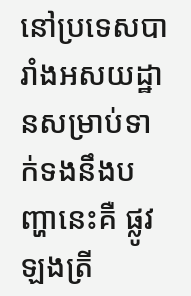នៅប្រទេសបារាំងអសយដ្ឋានសម្រាប់ទាក់ទងនឹងបញ្ហានេះគឺ ផ្លូវឡងត្រី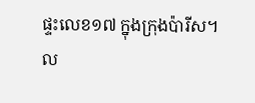ផ្ទះលេខ១៧ ក្នុងក្រុងប៉ារីស។ ល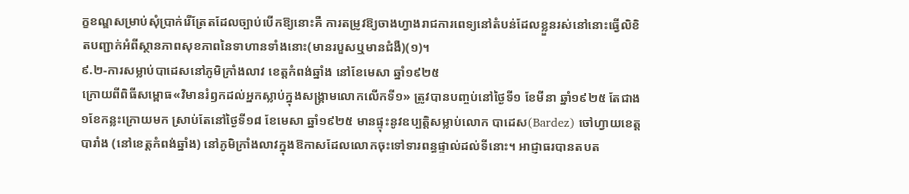ក្ខខណ្ឌសម្រាប់សុំប្រាក់រើត្រែតដែលច្បាប់បើកឱ្យនោះគឺ ការតម្រូវឱ្យចាងហ្វាងរាជការពេទ្យនៅតំបន់ដែលខ្លួនរស់នៅនោះធ្វើលិខិតបញ្ជាក់អំពីស្ថានភាពសុខភាពនៃទាហានទាំងនោះ(មានរបួសឬមានជំងឺ)(១)។
៩.២-ការសម្លាប់បាដេសនៅភូមិក្រាំងលាវ ខេត្តកំពង់ឆ្នាំង នៅខែមេសា ឆ្នាំ១៩២៥
ក្រោយពីពិធីសម្ពោធ«វិមានរំឭកដល់អ្នកស្លាប់ក្នុងសង្គ្រាមលោកលើកទី១» ត្រូវបានបញ្ចប់នៅថ្ងៃទី១ ខែមីនា ឆ្នាំ១៩២៥ តែជាង១ខែកន្លះក្រោយមក ស្រាប់តែនៅថ្ងៃទី១៨ ខែមេសា ឆ្នាំ១៩២៥ មានផ្ទុះនូវឧប្បត្តិសម្លាប់លោក បាដេស(Bardez) ចៅហ្វាយខេត្តបារាំង (នៅខេត្តកំពង់ឆ្នាំង) នៅភូមិក្រាំងលាវក្នុងឱកាសដែលលោកចុះទៅទារពន្ធផ្ទាល់ដល់ទីនោះ។ អាជ្ញាធរបានតបត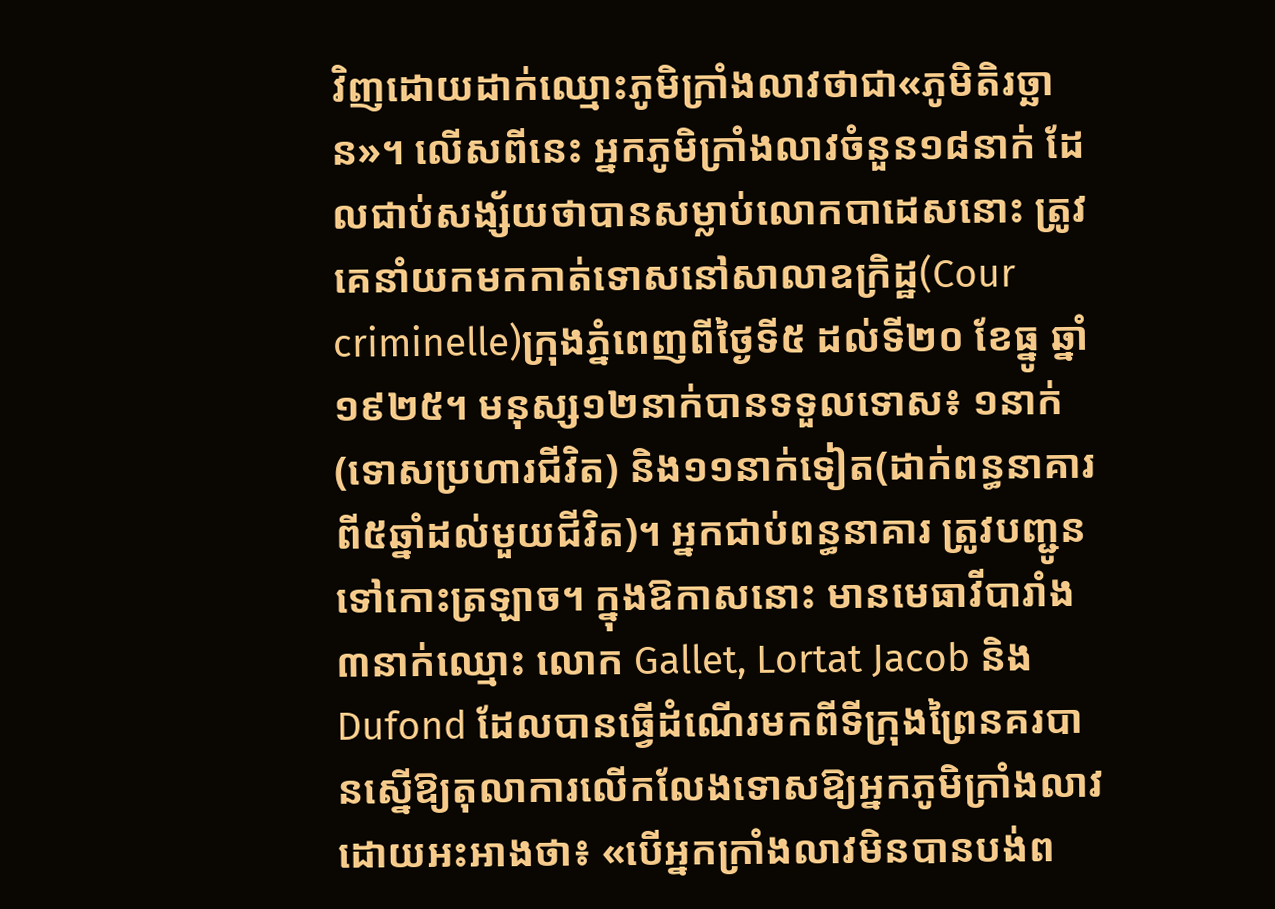វិញដោយដាក់ឈ្មោះភូមិក្រាំងលាវថាជា«ភូមិតិរច្ឆាន»។ លើសពីនេះ អ្នកភូមិក្រាំងលាវចំនួន១៨នាក់ ដែលជាប់សង្ស័យថាបានសម្លាប់លោកបាដេសនោះ ត្រូវគេនាំយកមកកាត់ទោសនៅសាលាឧក្រិដ្ឋ(Cour criminelle)ក្រុងភ្នំពេញពីថ្ងៃទី៥ ដល់ទី២០ ខែធ្នូ ឆ្នាំ១៩២៥។ មនុស្ស១២នាក់បានទទួលទោស៖ ១នាក់(ទោសប្រហារជីវិត) និង១១នាក់ទៀត(ដាក់ពន្ធនាគារពី៥ឆ្នាំដល់មួយជីវិត)។ អ្នកជាប់ពន្ធនាគារ ត្រូវបញ្ជូនទៅកោះត្រឡាច។ ក្នុងឱកាសនោះ មានមេធាវីបារាំង៣នាក់ឈ្មោះ លោក Gallet, Lortat Jacob និង Dufond ដែលបានធ្វើដំណើរមកពីទីក្រុងព្រៃនគរបានស្នើឱ្យតុលាការលើកលែងទោសឱ្យអ្នកភូមិក្រាំងលាវ ដោយអះអាងថា៖ «បើអ្នកក្រាំងលាវមិនបានបង់ព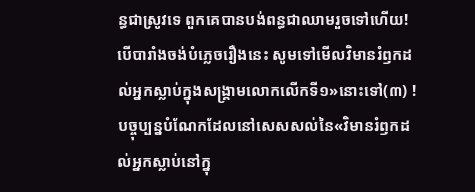ន្ធជាស្រូវទេ ពួកគេបានបង់ពន្ធជាឈាមរួចទៅហើយ! បើបារាំងចង់បំភ្លេចរឿងនេះ សូមទៅមើលវិមានរំឭកដល់អ្នកស្លាប់ក្នុងសង្គ្រាមលោកលើកទី១»នោះទៅ(៣) !
បច្ចុប្បន្នបំណែកដែលនៅសេសសល់នៃ«វិមានរំឭកដល់អ្នកស្លាប់នៅក្នុ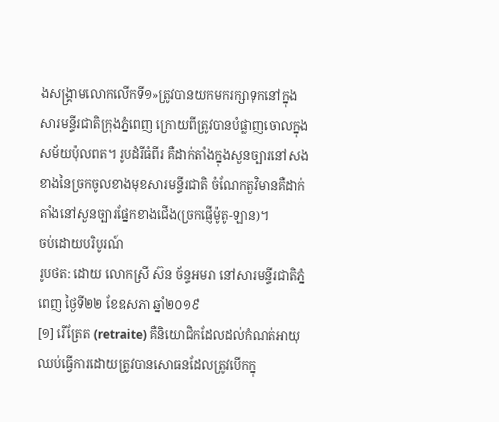ងសង្គ្រាមលោកលើកទី១»ត្រូវបានយកមករក្សាទុកនៅក្នុងសារមន្ទីរជាតិក្រុងភ្នំពេញ ក្រោយពីត្រូវបានបំផ្លាញចោលក្នុងសម័យប៉ុលពត។ រូបដំរីធំពីរ គឺដាក់តាំងក្នុងសួនច្បារនៅសងខាងនៃច្រកចូលខាងមុខសារមន្ទីរជាតិ ចំណែកតួវិមានគឺដាក់តាំងនៅសួនច្បារផ្នែកខាងជើង(ច្រកផ្ញើម៉ូតូ-ឡាន)។
ចប់ដោយបរិបូរណ៍
រូបថត: ដោយ លោកស្រី ស៊ន ច័ន្ទអមរា នៅសារមន្ទីរជាតិភ្នំពេញ ថ្ងៃទី២២ ខែឧសភា ឆ្នាំ២០១៩
[១] រើត្រែត (retraite) គឺនិយោជិកដែលដល់កំណត់អាយុឈប់ធ្វើការដោយត្រូវបានសោធនដែលត្រូវបើកក្នុ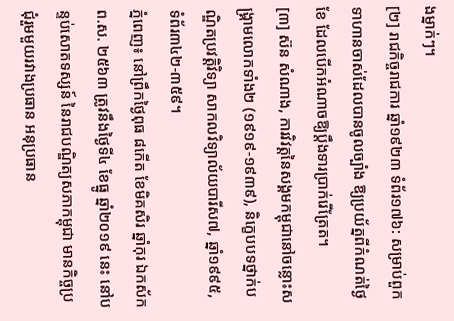ងម្នាក់ៗ។
[២] រាជកិច្ចរាជការ ឆ្នាំ១៩២៣ ទំព័រ១៧៦: សម្រាប់ពួកទាហានចាស់ដែលបានចូលច្បាំង ឱ្យប្រយ័ត្នពីកំណត់ថ្ងៃខែ ដែលបើកអំណាចឱ្យប្តឹងទារប្រាក់រើត្រែត។
[៣] ស៊ន សំណាង, ការវិវត្តនៃសង្គមកម្ពុជានៅចន្លោះសង្គ្រាមលោកទាំង២ (១៩១៩-១៩៣៩), និក្ខេបបទថ្នាក់បណ្ឌិតប្រវត្តិវិទ្យា សាកលវិទ្យាល័យបារីស៧, ឆ្នាំ១៩៩៥, ទំព័រ៣៤២-៣៥៩។
ភ្នំពេញ៖ នៅព្រឹកថ្ងៃពុធ ៨កើត ខែមិគសិរ ឆ្នាំកុរ ឯកស័ក ព.ស. ២៥៦៣ ត្រូវនឹងថ្ងៃទី៤ ខែធ្នូ ឆ្នាំ២០១៩ នេះ នៅបន្ទប់សោតទស្សន៍ នៃរាជបណ្ឌិត្យសភាកម្ពុជា មានកិច្ចប្រជុំរួមមួយរវាងប្រធាន អនុប្រធាន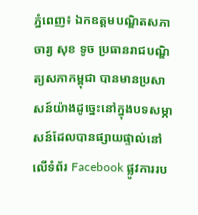ភ្នំពេញ៖ ឯកឧត្ដមបណ្ឌិតសភាចារ្យ សុខ ទូច ប្រធានរាជបណ្ឌិត្យសភាកម្ពុជា បានមានប្រសាសន៍យ៉ាងដូច្នេះនៅក្នុងបទសម្ភាសន៍ដែលបានផ្សាយផ្ទាល់នៅលើទំព័រ Facebook ផ្លូវការរប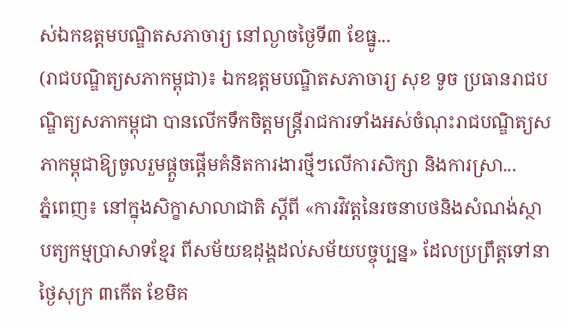ស់ឯកឧត្ដមបណ្ឌិតសភាចារ្យ នៅល្ងាចថ្ងៃទី៣ ខែធ្នូ...
(រាជបណ្ឌិត្យសភាកម្ពុជា)៖ ឯកឧត្តមបណ្ឌិតសភាចារ្យ សុខ ទូច ប្រធានរាជបណ្ឌិត្យសភាកម្ពុជា បានលើកទឹកចិត្តមន្ត្រីរាជការទាំងអស់ចំណុះរាជបណ្ឌិត្យសភាកម្ពុជាឱ្យចូលរួមផ្តួចផ្តើមគំនិតការងារថ្មីៗលើការសិក្សា និងការស្រា...
ភ្នំពេញ៖ នៅក្នុងសិក្ខាសាលាជាតិ ស្ដីពី «ការវិវត្តនៃរចនាបថនិងសំណង់ស្ថាបត្យកម្មប្រាសាទខ្មែរ ពីសម័យឧដុង្គដល់សម័យបច្ចុប្បន្ន» ដែលប្រព្រឹត្តទៅនាថ្ងៃសុក្រ ៣កើត ខែមិគ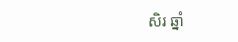សិរ ឆ្នាំ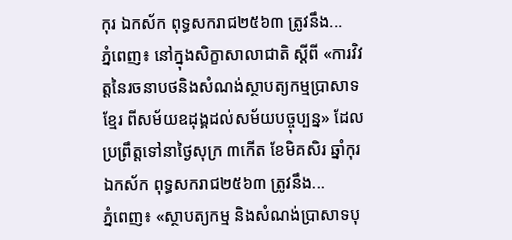កុរ ឯកស័ក ពុទ្ធសករាជ២៥៦៣ ត្រូវនឹង...
ភ្នំពេញ៖ នៅក្នុងសិក្ខាសាលាជាតិ ស្ដីពី «ការវិវត្តនៃរចនាបថនិងសំណង់ស្ថាបត្យកម្មប្រាសាទខ្មែរ ពីសម័យឧដុង្គដល់សម័យបច្ចុប្បន្ន» ដែលប្រព្រឹត្តទៅនាថ្ងៃសុក្រ ៣កើត ខែមិគសិរ ឆ្នាំកុរ ឯកស័ក ពុទ្ធសករាជ២៥៦៣ ត្រូវនឹង...
ភ្នំពេញ៖ «ស្ថាបត្យកម្ម និងសំណង់ប្រាសាទបុ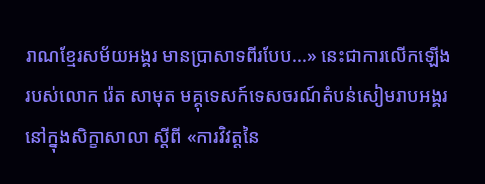រាណខ្មែរសម័យអង្គរ មានប្រាសាទពីរបែប...» នេះជាការលើកឡើងរបស់លោក រ៉េត សាមុត មគ្គុទេសក៍ទេសចរណ៍តំបន់សៀមរាបអង្គរ នៅក្នុងសិក្ខាសាលា ស្ដីពី «ការវិវត្តនៃ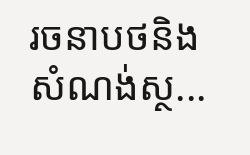រចនាបថនិងសំណង់ស្ថ...